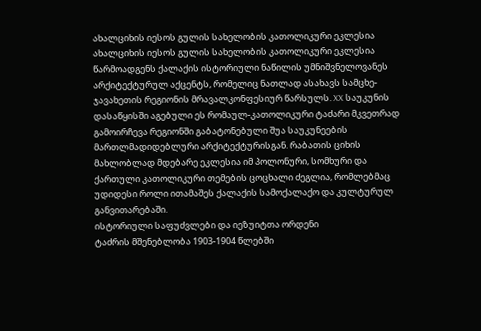ახალციხის იესოს გულის სახელობის კათოლიკური ეკლესია
ახალციხის იესოს გულის სახელობის კათოლიკური ეკლესია წარმოადგენს ქალაქის ისტორიული ნაწილის უმნიშვნელოვანეს არქიტექტურულ აქცენტს, რომელიც ნათლად ასახავს სამცხე-ჯავახეთის რეგიონის მრავალკონფესიურ წარსულს. XX საუკუნის დასაწყისში აგებული ეს რომაულ-კათოლიკური ტაძარი მკვეთრად გამოირჩევა რეგიონში გაბატონებული შუა საუკუნეების მართლმადიდებლური არქიტექტურისგან. რაბათის ციხის მახლობლად მდებარე ეკლესია იმ პოლონური, სომხური და ქართული კათოლიკური თემების ცოცხალი ძეგლია, რომლებმაც უდიდესი როლი ითამაშეს ქალაქის სამოქალაქო და კულტურულ განვითარებაში.
ისტორიული საფუძვლები და იეზუიტთა ორდენი
ტაძრის მშენებლობა 1903-1904 წლებში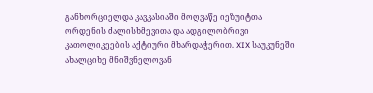განხორციელდა კავკასიაში მოღვაწე იეზუიტთა ორდენის ძალისხმევითა და ადგილობრივი კათოლიკეების აქტიური მხარდაჭერით. XIX საუკუნეში ახალციხე მნიშვნელოვან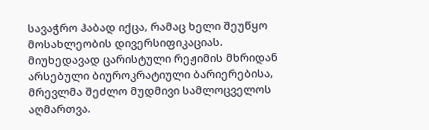სავაჭრო ჰაბად იქცა, რამაც ხელი შეუწყო მოსახლეობის დივერსიფიკაციას. მიუხედავად ცარისტული რეჟიმის მხრიდან არსებული ბიუროკრატიული ბარიერებისა, მრევლმა შეძლო მუდმივი სამლოცველოს აღმართვა.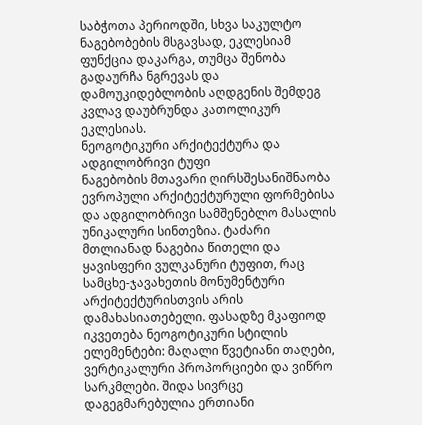საბჭოთა პერიოდში, სხვა საკულტო ნაგებობების მსგავსად, ეკლესიამ ფუნქცია დაკარგა, თუმცა შენობა გადაურჩა ნგრევას და დამოუკიდებლობის აღდგენის შემდეგ კვლავ დაუბრუნდა კათოლიკურ ეკლესიას.
ნეოგოტიკური არქიტექტურა და ადგილობრივი ტუფი
ნაგებობის მთავარი ღირსშესანიშნაობა ევროპული არქიტექტურული ფორმებისა და ადგილობრივი სამშენებლო მასალის უნიკალური სინთეზია. ტაძარი მთლიანად ნაგებია წითელი და ყავისფერი ვულკანური ტუფით, რაც სამცხე-ჯავახეთის მონუმენტური არქიტექტურისთვის არის დამახასიათებელი. ფასადზე მკაფიოდ იკვეთება ნეოგოტიკური სტილის ელემენტები: მაღალი წვეტიანი თაღები, ვერტიკალური პროპორციები და ვიწრო სარკმლები. შიდა სივრცე დაგეგმარებულია ერთიანი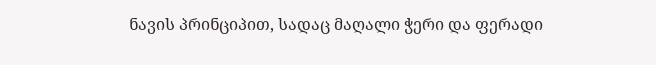ნავის პრინციპით, სადაც მაღალი ჭერი და ფერადი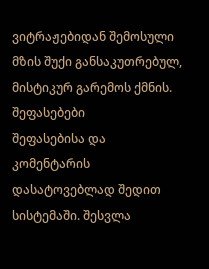ვიტრაჟებიდან შემოსული მზის შუქი განსაკუთრებულ, მისტიკურ გარემოს ქმნის.
შეფასებები
შეფასებისა და კომენტარის დასატოვებლად შედით სისტემაში. შესვლა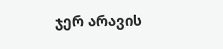ჯერ არავის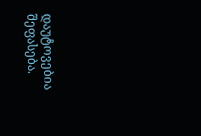დაუტოვებია შეფასება.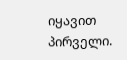იყავით პირველი.